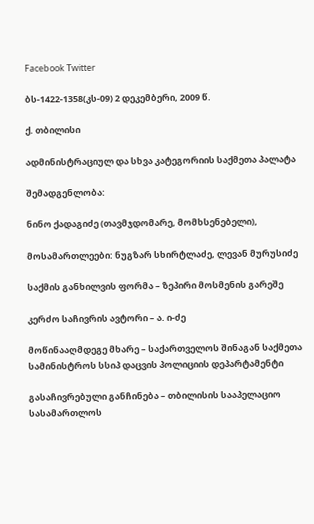Facebook Twitter

ბს-1422-1358(კს-09) 2 დეკემბერი, 2009 წ.

ქ. თბილისი

ადმინისტრაციულ და სხვა კატეგორიის საქმეთა პალატა

შემადგენლობა:

ნინო ქადაგიძე (თავმჯდომარე, მომხსენებელი),

მოსამართლეები: ნუგზარ სხირტლაძე, ლევან მურუსიძე

საქმის განხილვის ფორმა – ზეპირი მოსმენის გარეშე

კერძო საჩივრის ავტორი – ა. ი-ძე

მოწინააღმდეგე მხარე – საქართველოს შინაგან საქმეთა სამინისტროს სსიპ დაცვის პოლიციის დეპარტამენტი

გასაჩივრებული განჩინება – თბილისის სააპელაციო სასამართლოს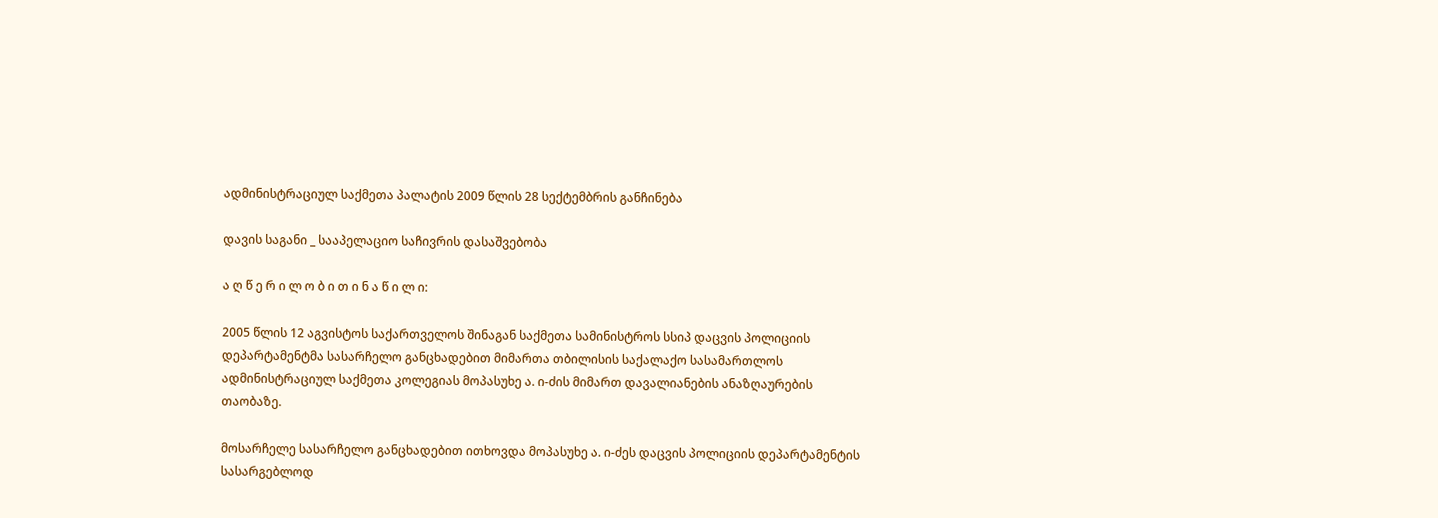ადმინისტრაციულ საქმეთა პალატის 2009 წლის 28 სექტემბრის განჩინება

დავის საგანი _ სააპელაციო საჩივრის დასაშვებობა

ა ღ წ ე რ ი ლ ო ბ ი თ ი ნ ა წ ი ლ ი:

2005 წლის 12 აგვისტოს საქართველოს შინაგან საქმეთა სამინისტროს სსიპ დაცვის პოლიციის დეპარტამენტმა სასარჩელო განცხადებით მიმართა თბილისის საქალაქო სასამართლოს ადმინისტრაციულ საქმეთა კოლეგიას მოპასუხე ა. ი-ძის მიმართ დავალიანების ანაზღაურების თაობაზე.

მოსარჩელე სასარჩელო განცხადებით ითხოვდა მოპასუხე ა. ი-ძეს დაცვის პოლიციის დეპარტამენტის სასარგებლოდ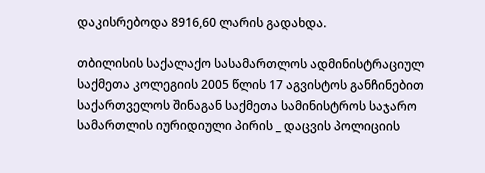დაკისრებოდა 8916,60 ლარის გადახდა.

თბილისის საქალაქო სასამართლოს ადმინისტრაციულ საქმეთა კოლეგიის 2005 წლის 17 აგვისტოს განჩინებით საქართველოს შინაგან საქმეთა სამინისტროს საჯარო სამართლის იურიდიული პირის _ დაცვის პოლიციის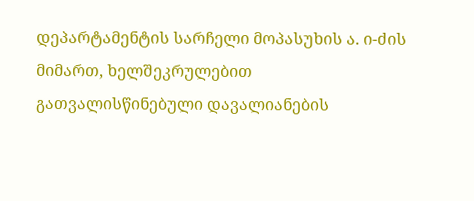დეპარტამენტის სარჩელი მოპასუხის ა. ი-ძის მიმართ, ხელშეკრულებით გათვალისწინებული დავალიანების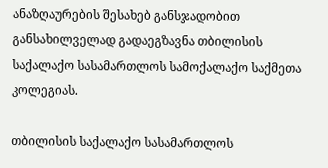ანაზღაურების შესახებ განსჯადობით განსახილველად გადაეგზავნა თბილისის საქალაქო სასამართლოს სამოქალაქო საქმეთა კოლეგიას.

თბილისის საქალაქო სასამართლოს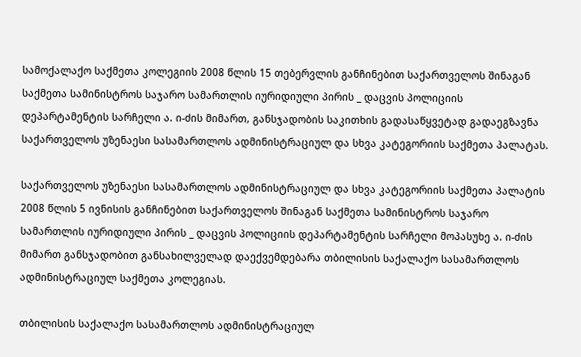სამოქალაქო საქმეთა კოლეგიის 2008 წლის 15 თებერვლის განჩინებით საქართველოს შინაგან საქმეთა სამინისტროს საჯარო სამართლის იურიდიული პირის _ დაცვის პოლიციის დეპარტამენტის სარჩელი ა. ი-ძის მიმართ, განსჯადობის საკითხის გადასაწყვეტად გადაეგზავნა საქართველოს უზენაესი სასამართლოს ადმინისტრაციულ და სხვა კატეგორიის საქმეთა პალატას.

საქართველოს უზენაესი სასამართლოს ადმინისტრაციულ და სხვა კატეგორიის საქმეთა პალატის 2008 წლის 5 ივნისის განჩინებით საქართველოს შინაგან საქმეთა სამინისტროს საჯარო სამართლის იურიდიული პირის _ დაცვის პოლიციის დეპარტამენტის სარჩელი მოპასუხე ა. ი-ძის მიმართ განსჯადობით განსახილველად დაექვემდებარა თბილისის საქალაქო სასამართლოს ადმინისტრაციულ საქმეთა კოლეგიას.

თბილისის საქალაქო სასამართლოს ადმინისტრაციულ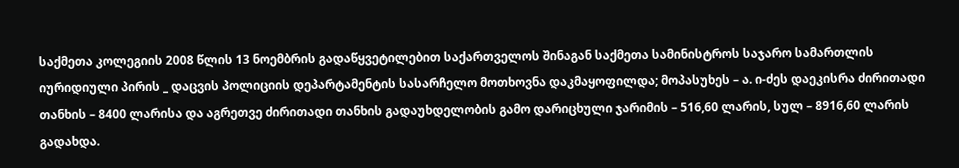საქმეთა კოლეგიის 2008 წლის 13 ნოემბრის გადაწყვეტილებით საქართველოს შინაგან საქმეთა სამინისტროს საჯარო სამართლის იურიდიული პირის _ დაცვის პოლიციის დეპარტამენტის სასარჩელო მოთხოვნა დაკმაყოფილდა; მოპასუხეს – ა. ი-ძეს დაეკისრა ძირითადი თანხის – 8400 ლარისა და აგრეთვე ძირითადი თანხის გადაუხდელობის გამო დარიცხული ჯარიმის – 516,60 ლარის, სულ – 8916,60 ლარის გადახდა.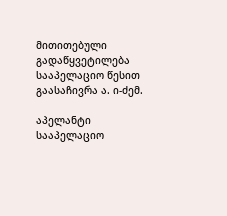მითითებული გადაწყვეტილება სააპელაციო წესით გაასაჩივრა ა. ი-ძემ.

აპელანტი სააპელაციო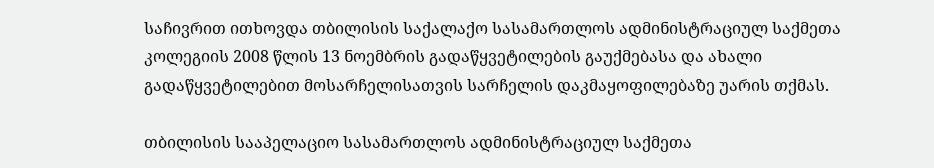საჩივრით ითხოვდა თბილისის საქალაქო სასამართლოს ადმინისტრაციულ საქმეთა კოლეგიის 2008 წლის 13 ნოემბრის გადაწყვეტილების გაუქმებასა და ახალი გადაწყვეტილებით მოსარჩელისათვის სარჩელის დაკმაყოფილებაზე უარის თქმას.

თბილისის სააპელაციო სასამართლოს ადმინისტრაციულ საქმეთა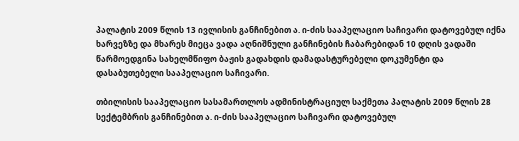პალატის 2009 წლის 13 ივლისის განჩინებით ა. ი-ძის სააპელაციო საჩივარი დატოვებულ იქნა ხარვეზზე და მხარეს მიეცა ვადა აღნიშნული განჩინების ჩაბარებიდან 10 დღის ვადაში წარმოედგინა სახელმწიფო ბაჟის გადახდის დამადასტურებელი დოკუმენტი და დასაბუთებელი სააპელაციო საჩივარი.

თბილისის სააპელაციო სასამართლოს ადმინისტრაციულ საქმეთა პალატის 2009 წლის 28 სექტემბრის განჩინებით ა. ი-ძის სააპელაციო საჩივარი დატოვებულ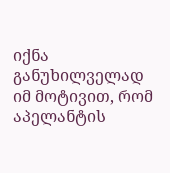იქნა განუხილველად იმ მოტივით, რომ აპელანტის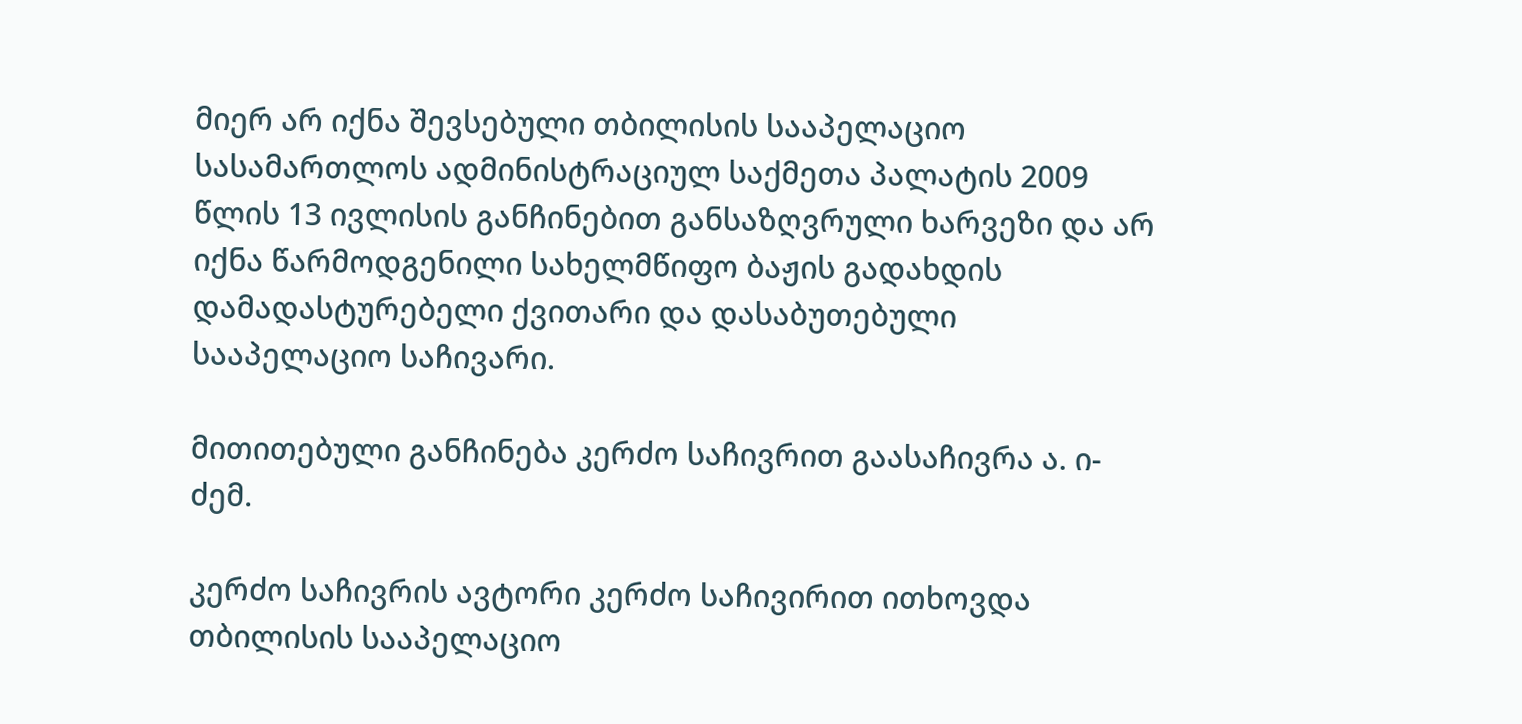მიერ არ იქნა შევსებული თბილისის სააპელაციო სასამართლოს ადმინისტრაციულ საქმეთა პალატის 2009 წლის 13 ივლისის განჩინებით განსაზღვრული ხარვეზი და არ იქნა წარმოდგენილი სახელმწიფო ბაჟის გადახდის დამადასტურებელი ქვითარი და დასაბუთებული სააპელაციო საჩივარი.

მითითებული განჩინება კერძო საჩივრით გაასაჩივრა ა. ი-ძემ.

კერძო საჩივრის ავტორი კერძო საჩივირით ითხოვდა თბილისის სააპელაციო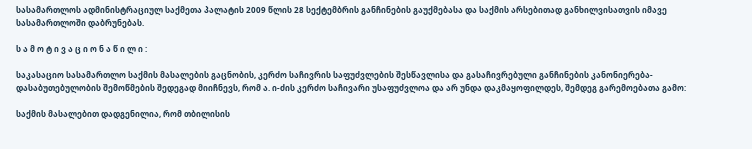სასამართლოს ადმინისტრაციულ საქმეთა პალატის 2009 წლის 28 სექტემბრის განჩინების გაუქმებასა და საქმის არსებითად განხილვისათვის იმავე სასამართლოში დაბრუნებას.

ს ა მ ო ტ ი ვ ა ც ი ო ნ ა წ ი ლ ი :

საკასაციო სასამართლო საქმის მასალების გაცნობის, კერძო საჩივრის საფუძვლების შესწავლისა და გასაჩივრებული განჩინების კანონიერება-დასაბუთებულობის შემოწმების შედეგად მიიჩნევს, რომ ა. ი-ძის კერძო საჩივარი უსაფუძვლოა და არ უნდა დაკმაყოფილდეს, შემდეგ გარემოებათა გამო:

საქმის მასალებით დადგენილია, რომ თბილისის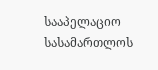სააპელაციო სასამართლოს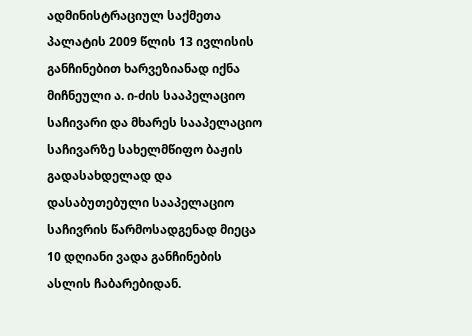ადმინისტრაციულ საქმეთა პალატის 2009 წლის 13 ივლისის განჩინებით ხარვეზიანად იქნა მიჩნეული ა. ი-ძის სააპელაციო საჩივარი და მხარეს სააპელაციო საჩივარზე სახელმწიფო ბაჟის გადასახდელად და დასაბუთებული სააპელაციო საჩივრის წარმოსადგენად მიეცა 10 დღიანი ვადა განჩინების ასლის ჩაბარებიდან.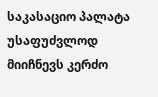საკასაციო პალატა უსაფუძვლოდ მიიჩნევს კერძო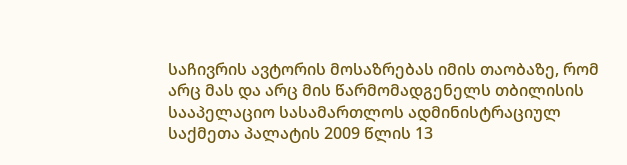საჩივრის ავტორის მოსაზრებას იმის თაობაზე, რომ არც მას და არც მის წარმომადგენელს თბილისის სააპელაციო სასამართლოს ადმინისტრაციულ საქმეთა პალატის 2009 წლის 13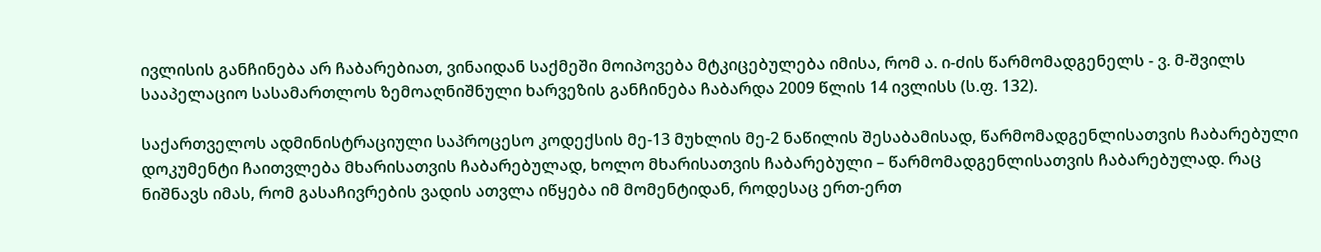ივლისის განჩინება არ ჩაბარებიათ, ვინაიდან საქმეში მოიპოვება მტკიცებულება იმისა, რომ ა. ი-ძის წარმომადგენელს - ვ. მ-შვილს სააპელაციო სასამართლოს ზემოაღნიშნული ხარვეზის განჩინება ჩაბარდა 2009 წლის 14 ივლისს (ს.ფ. 132).

საქართველოს ადმინისტრაციული საპროცესო კოდექსის მე-13 მუხლის მე-2 ნაწილის შესაბამისად, წარმომადგენლისათვის ჩაბარებული დოკუმენტი ჩაითვლება მხარისათვის ჩაბარებულად, ხოლო მხარისათვის ჩაბარებული – წარმომადგენლისათვის ჩაბარებულად. რაც ნიშნავს იმას, რომ გასაჩივრების ვადის ათვლა იწყება იმ მომენტიდან, როდესაც ერთ-ერთ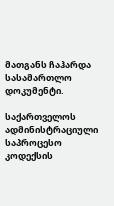მათგანს ჩაჰარდა სასამართლო დოკუმენტი.

საქართველოს ადმინისტრაციული საპროცესო კოდექსის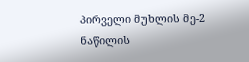პირველი მუხლის მე-2 ნაწილის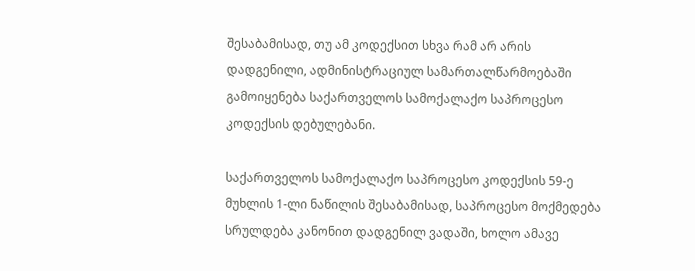შესაბამისად, თუ ამ კოდექსით სხვა რამ არ არის დადგენილი, ადმინისტრაციულ სამართალწარმოებაში გამოიყენება საქართველოს სამოქალაქო საპროცესო კოდექსის დებულებანი.

საქართველოს სამოქალაქო საპროცესო კოდექსის 59-ე მუხლის 1-ლი ნაწილის შესაბამისად, საპროცესო მოქმედება სრულდება კანონით დადგენილ ვადაში, ხოლო ამავე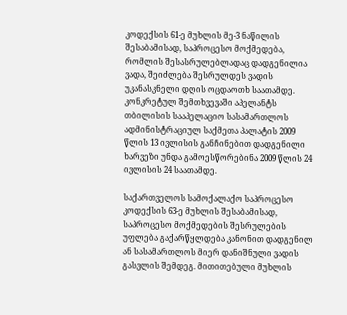კოდექსის 61-ე მუხლის მე-3 ნაწილის შესაბამისად, საპროცესო მოქმედება, რომლის შესასრულებლადაც დადგენილია ვადა, შეიძლება შესრულდეს ვადის უკანასკნელი დღის ოცდაოთხ საათამდე. კონკრეტულ შემთხვევაში აპელანტს თბილისის სააპელაციო სასამართლოს ადმინისტრაციულ საქმეთა პალატის 2009 წლის 13 ივლისის განჩინებით დადგენილი ხარვეზი უნდა გამოესწორებინა 2009 წლის 24 ივლისის 24 საათამდე.

საქართველოს სამოქალაქო საპროცესო კოდექსის 63-ე მუხლის შესაბამისად, საპროცესო მოქმედების შესრულების უფლება გაქარწყლდება კანონით დადგენილ ან სასამართლოს მიერ დანიშნული ვადის გასვლის შემდეგ. მითითებული მუხლის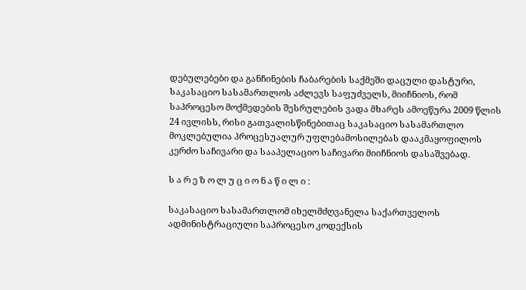დებულებები და განჩინების ჩაბარების საქმეში დაცული დასტური, საკასაციო სასამართლოს აძლევს საფუძველს, მიიჩნიოს, რომ საპროცესო მოქმედების შესრულების ვადა მხარეს ამოეწურა 2009 წლის 24 ივლისს, რისი გათვალისწინებითაც საკასაციო სასამართლო მოკლებულია პროცესუალურ უფლებამოსილებას დააკმაყოფილოს კერძო საჩივარი და სააპელაციო საჩივარი მიიჩნიოს დასაშვებად.

ს ა რ ე ზ ო ლ უ ც ი ო ნ ა წ ი ლ ი :

საკასაციო სასამართლომ იხელმძღვანელა საქართველოს ადმინისტრაციული საპროცესო კოდექსის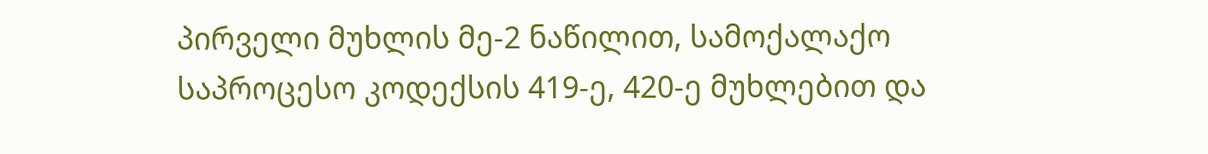პირველი მუხლის მე-2 ნაწილით, სამოქალაქო საპროცესო კოდექსის 419-ე, 420-ე მუხლებით და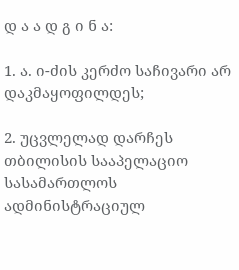დ ა ა დ გ ი ნ ა:

1. ა. ი-ძის კერძო საჩივარი არ დაკმაყოფილდეს;

2. უცვლელად დარჩეს თბილისის სააპელაციო სასამართლოს ადმინისტრაციულ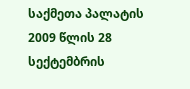საქმეთა პალატის 2009 წლის 28 სექტემბრის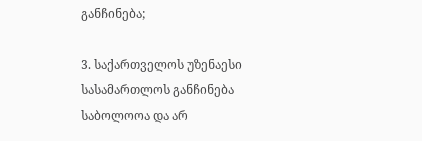განჩინება;

3. საქართველოს უზენაესი სასამართლოს განჩინება საბოლოოა და არ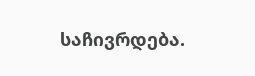საჩივრდება.